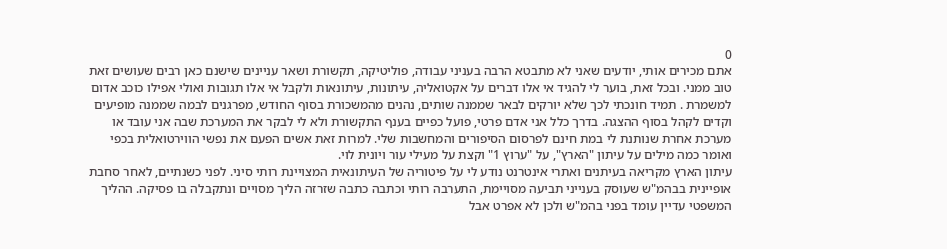0
אתם מכירים אותי, יודעים שאני לא מתבטא הרבה בעניני עבודה, פוליטיקה, תקשורת ושאר עניינים שישנם כאן רבים שעושים זאת טוב ממני. ובכל זאת, בוער לי להגיד אי אלו דברים על אקטואליה, עיתונות, עיתונאות ולקבל אי אלו תגובות ואולי אפילו כוכב אדום למשמרת . תמיד חונכתי לכך שלא יורקים לבאר שממנה שותים, נהנים מהמשכורת בסוף החודש, מפרגנים לבמה שממנה מופיעים וקדים לקהל בסוף ההצגה. בדרך כלל אני אדם פרטי, פועל כפיים בענף התקשורת ולא לי לבקר את המערכת שבה אני עובד או מערכת אחרת שנותנת לי במת חינם לפרסום הסיפורים והמחשבות שלי. למרות זאת אשים הפעם את נפשי הווירטואלית בכפי ואומר כמה מילים על עיתון "הארץ", על "ערוץ 1" וקצת על מעילי עור ויונית לוי.
עיתון הארץ מקריאה בעיתנים ואתרי אינטרנט נודע לי על פיטוריה של העיתונאית המצויינת רותי סיני. לפני כשנתיים, לאחר סחבת אופיינית בבהמ"ש שעוסק בענייני תביעה מסויימת, התערבה רותי וכתבה כתבה שזרזה הליך מסויים ונתקבלה בו פסיקה. ההליך המשפטי עדיין עומד בפני בהמ"ש ולכן לא אפרט אבל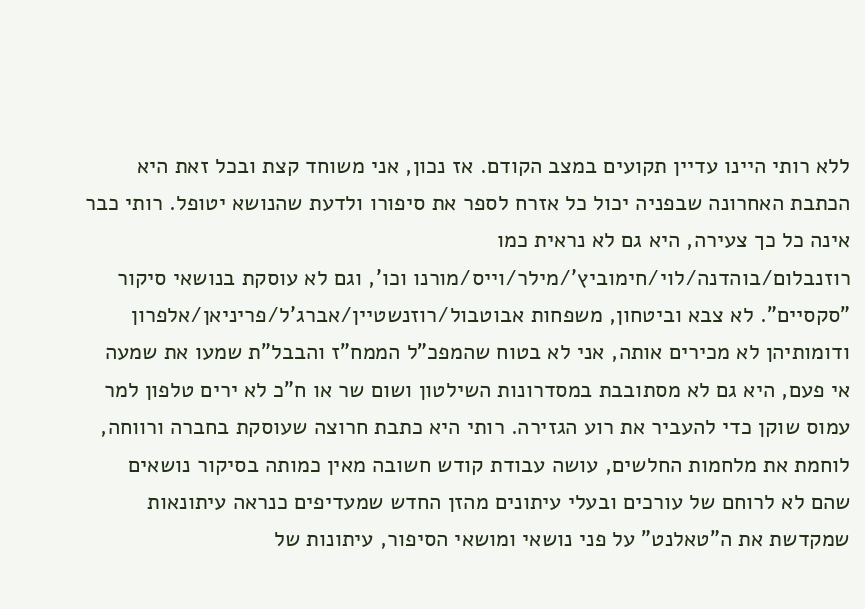ללא רותי היינו עדיין תקועים במצב הקודם. אז נכון, אני משוחד קצת ובכל זאת היא הכתבת האחרונה שבפניה יכול כל אזרח לספר את סיפורו ולדעת שהנושא יטופל. רותי כבר אינה כל כך צעירה, היא גם לא נראית כמו רוזנבלום/בוהדנה/לוי/חימוביץ'/מילר/וייס/מורנו וכו', וגם לא עוסקת בנושאי סיקור "סקסיים". לא צבא וביטחון, משפחות אבוטבול/רוזנשטיין/אברג'ל/פריניאן/אלפרון ודומותיהן לא מכירים אותה, אני לא בטוח שהמפכ"ל הממח"ז והבבל"ת שמעו את שמעה אי פעם, היא גם לא מסתובבת במסדרונות השילטון ושום שר או ח"כ לא ירים טלפון למר עמוס שוקן כדי להעביר את רוע הגזירה. רותי היא כתבת חרוצה שעוסקת בחברה ורווחה, לוחמת את מלחמות החלשים, עושה עבודת קודש חשובה מאין כמותה בסיקור נושאים שהם לא לרוחם של עורכים ובעלי עיתונים מהזן החדש שמעדיפים כנראה עיתונאות שמקדשת את ה"טאלנט" על פני נושאי ומושאי הסיפור, עיתונות של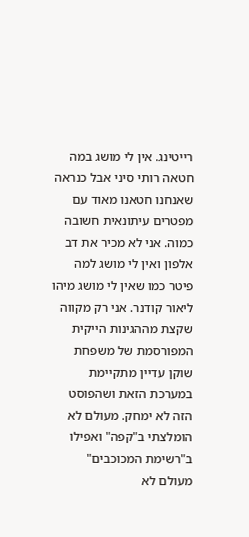רייטינג. אין לי מושג במה חטאה רותי סיני אבל כנראה שאנחנו חטאנו מאוד עם מפטרים עיתונאית חשובה כמוה. אני לא מכיר את דב אלפון ואין לי מושג למה פיטר כמו שאין לי מושג מיהו ליאור קודנר. אני רק מקווה שקצת מההגינות הייקית המפורסמת של משפחת שוקן עדיין מתקיימת במערכת הזאת ושהפוסט הזה לא ימחק. מעולם לא הומלצתי ב"קפה" ואפילו ב"רשימת המכוכבים" מעולם לא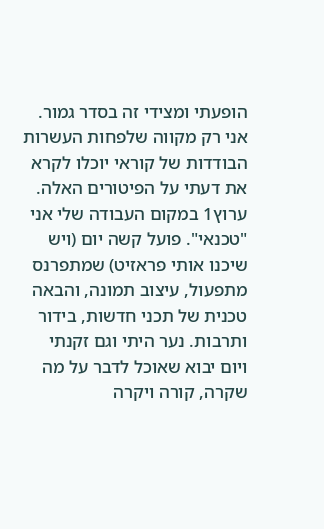הופעתי ומצידי זה בסדר גמור. אני רק מקווה שלפחות העשרות הבודדות של קוראי יוכלו לקרא את דעתי על הפיטורים האלה.
ערוץ1 במקום העבודה שלי אני "טכנאי". פועל קשה יום (ויש שיכנו אותי פראזיט) שמתפרנס מתפעול, עיצוב תמונה, והבאה טכנית של תכני חדשות, בידור ותרבות. נער היתי וגם זקנתי ויום יבוא שאוכל לדבר על מה שקרה, קורה ויקרה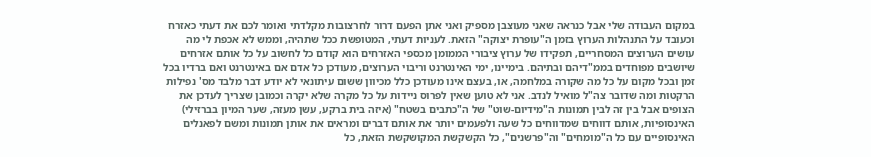במקום העבודה שלי אבל כנראה שאני מעוצבן מספיק ואני אתן הפעם דרור לחרצובות מקלדתי ואומר לכם את דעתי כאזרח וכעובד על התנהלות הערוץ בזמן ה"עופרת יצוקה" הזאת. לעניות דעתי, המטופשת ככל שתהיה, וממש לא אכפת לי מה עושים הערוצים המסחריים, תפקידו של ערוץ ציבורי הממומן מכספי האזרחים הוא קודם כל לחשוב על כל אותם אזרחים שיושבים מפוחדים בממ"דיהם ובתיהם. בימיינו, ימי האינטרנט וריבוי הערוצים, מעודכן כל אדם אם באינטרנט ואם ברדיו בכל זמן ובכל מקום על כל מה שקורה במלחמה, או, בעצם אינו מעודכן כלל מכיוון ששום עיתונאי לא יודע דבר מלבד מס' נפילות הרקטות ומה שדובר צה"ל מואיל לנדב. אני לא טוען שאין לפרוס ניידות על כל מקרה שלא יקרה וכמובן שצריך לעדכן את הצופים אבל בין זה לבין תמונות ה"מידיום-שוט" של ה"כתבים בשטח" (איזה בית ברקע, עשן מעזה, שער המיון בברזילי) האינסופיות, אותם דווחים שמדווחים כל שעה ולפעמים יותר את אותם דברים ומראים את אותן תמונות ומשם לפאנלים האינסופיים עם כל ה"מומחים" וה"פרשנים", כל הקשקשת המקושקשת הזאת, כל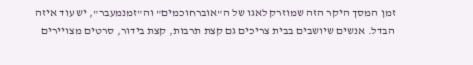זמן המסך היקר הזה שמוזרק לאגו של ה"אוברחוכמים" וה"זמנמעבר", יש עוד איזה הבדל. אנשים שיושבים בבית צריכים גם קצת תרבות, קצת בידור, סרטים מצויירים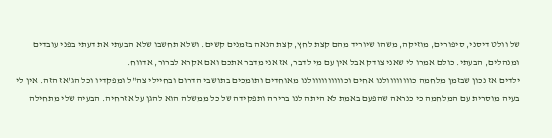של וולט דיסני, סיפורים, מוזיקה, משהו שיוריד מהם קצת לחץ, קצת הנאה בזמנים קשים. ושלא תחשבו שלא הבעתי את דעתי בפני עובדים ומנהלים, הבעתי. כולם אמרו לי שאני צודק אבל אין עם מי לדבר, אז אני מדבר אתכם ואם אקרא לברור, אדווח.
ילדים אז נכון שבזמן מלחמה כוווווווולנו אחים וכוווווווווולנו מאוחדים ותומכים בתושבי הדרום ובחיילי צה"ל ומפקדיו וכל הג'אז הזה. אין לי בעיה מוסרית עם המלחמה כי כנראה שהפעם באמת לא היתה לנו ברירה ותפקידה של כל ממשלה הוא להגן על אזרחיה. הבעיה שלי מתחילה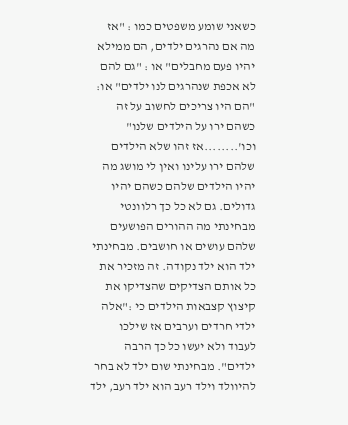כשאני שומע משפטים כמו : "אז מה אם נהרגים ילדים, הם ממילא יהיו פעם מחבלים" או : "גם להם לא אכפת שנהרגים לנו ילדים" או: "הם היו צריכים לחשוב על זה כשהם ירו על הילדים שלנו" וכו'........אז זהו שלא הילדים שלהם ירו עלינו ואין לי מושג מה יהיו הילדים שלהם כשהם יהיו גדולים. גם לא כל כך רלוונטי מבחינתי מה ההורים הפושעים שלהם עושים או חושבים. מבחינתי ילד הוא ילד נקודה. זה מזכיר את כל אותם הצדיקים שהצדיקו את קיצוץ קצבאות הילדים כי :"אלה ילדי חרדים וערבים אז שילכו לעבוד ולא יעשו כל כך הרבה ילדים". מבחינתי שום ילד לא בחר להיוולד וילד רעב הוא ילד רעב, ילד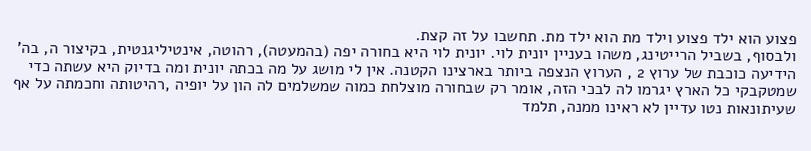פצוע הוא ילד פצוע וילד מת הוא ילד מת. תחשבו על זה קצת.
ולבסוף, בשביל הרייטינג, משהו בעניין יונית לוי. יונית לוי היא בחורה יפה (בהמעטה), רהוטה, אינטיליגנטית, בקיצור ה, בה' הידיעה כוכבת של ערוץ 2 , הערוץ הנצפה ביותר בארצינו הקטנה. אין לי מושג על מה בכתה יונית ומה בדיוק היא עשתה כדי שמטקבקי כל הארץ יגרמו לה לבכי הזה, אומר רק שבחורה מוצלחת כמוה שמשלמים לה הון על יופיה ,רהיטותה וחכמתה על אף שעיתונאות נטו עדיין לא ראינו ממנה, תלמד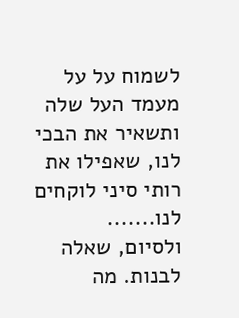לשמוח על על מעמד העל שלה ותשאיר את הבכי לנו, שאפילו את רותי סיני לוקחים לנו.......
ולסיום, שאלה לבנות. מה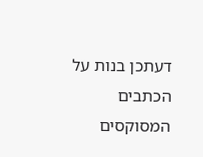דעתכן בנות על הכתבים המסוקסים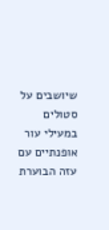שיושבים על סטולים במעילי עור אופנתיים עם עזה הבוערת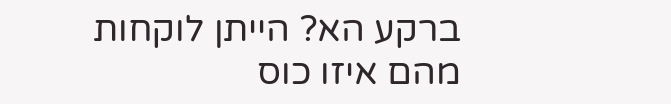ברקע הא? הייתן לוקחות מהם איזו כוס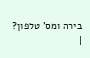בירה ומס' טלפון?
|